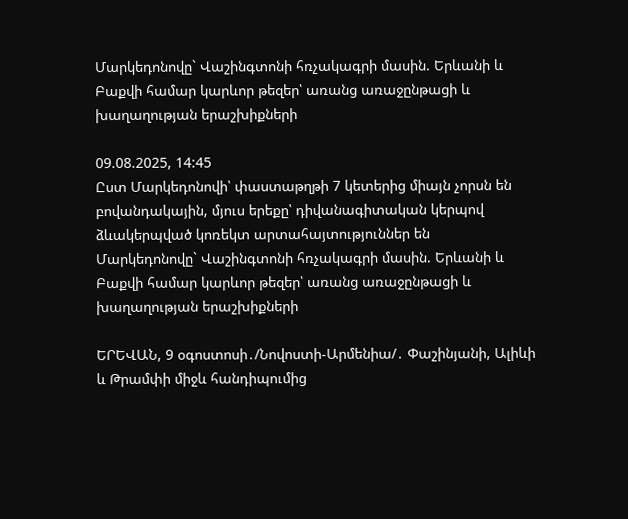Մարկեդոնովը` Վաշինգտոնի հռչակագրի մասին. Երևանի և Բաքվի համար կարևոր թեզեր՝ առանց առաջընթացի և խաղաղության երաշխիքների

09.08.2025, 14:45
Ըստ Մարկեդոնովի՝ փաստաթղթի 7 կետերից միայն չորսն են բովանդակային, մյուս երեքը՝ դիվանագիտական կերպով ձևակերպված կոռեկտ արտահայտություններ են
Մարկեդոնովը` Վաշինգտոնի հռչակագրի մասին. Երևանի և Բաքվի համար կարևոր թեզեր՝ առանց առաջընթացի և խաղաղության երաշխիքների

ԵՐԵՎԱՆ, 9 օգոստոսի․/Նովոստի-Արմենիա/․ Փաշինյանի, Ալիևի և Թրամփի միջև հանդիպումից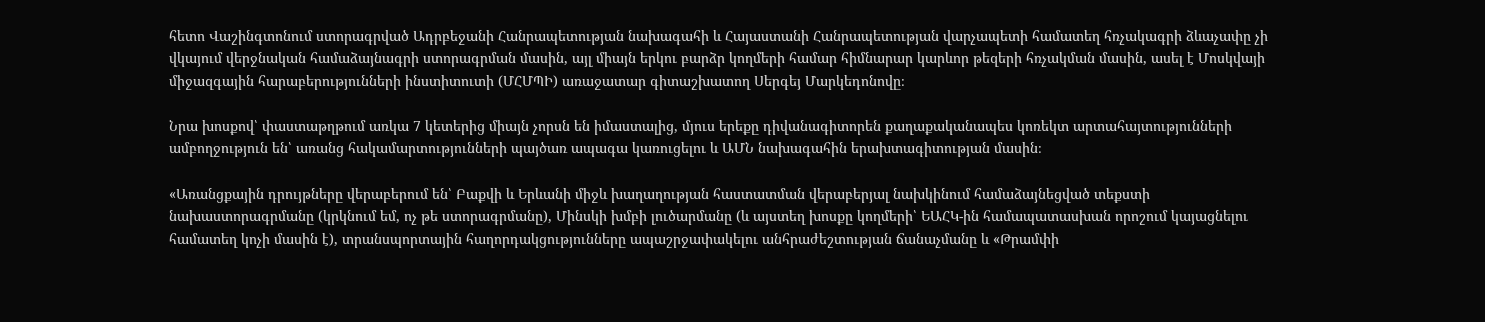հետո Վաշինգտոնում ստորագրված Ադրբեջանի Հանրապետության նախագահի և Հայաստանի Հանրապետության վարչապետի համատեղ հռչակագրի ձևաչափը չի վկայում վերջնական համաձայնագրի ստորագրման մասին, այլ միայն երկու բարձր կողմերի համար հիմնարար կարևոր թեզերի հռչակման մասին, ասել է Մոսկվայի միջազգային հարաբերությունների ինստիտուտի (ՄՀՄՊԻ) առաջատար գիտաշխատող Սերգեյ Մարկեդոնովը։

Նրա խոսքով՝ փաստաթղթում առկա 7 կետերից միայն չորսն են իմաստալից, մյուս երեքը դիվանագիտորեն քաղաքականապես կոռեկտ արտահայտությունների ամբողջություն են՝ առանց հակամարտությունների պայծառ ապագա կառուցելու և ԱՄՆ նախագահին երախտագիտության մասին։

«Առանցքային դրույթները վերաբերում են՝ Բաքվի և Երևանի միջև խաղաղության հաստատման վերաբերյալ նախկինում համաձայնեցված տեքստի նախաստորագրմանը (կրկնում եմ, ոչ թե ստորագրմանը), Մինսկի խմբի լուծարմանը (և այստեղ խոսքը կողմերի՝ ԵԱՀԿ-ին համապատասխան որոշում կայացնելու համատեղ կոչի մասին է), տրանսպորտային հաղորդակցությունները ապաշրջափակելու անհրաժեշտության ճանաչմանը և «Թրամփի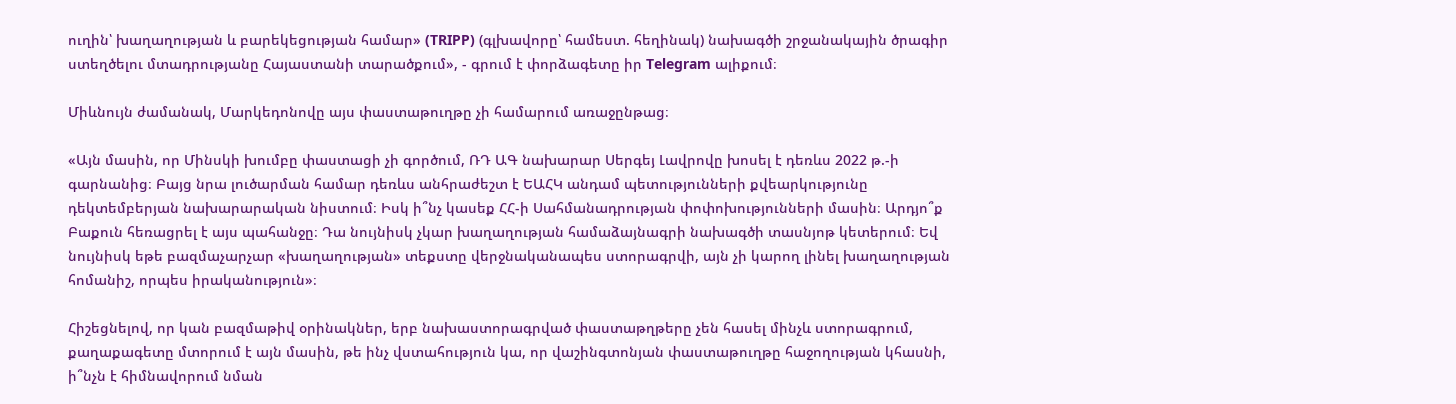ուղին՝ խաղաղության և բարեկեցության համար» (TRIPP) (գլխավորը՝ համեստ. հեղինակ) նախագծի շրջանակային ծրագիր ստեղծելու մտադրությանը Հայաստանի տարածքում», - գրում է փորձագետը իր Telegram ալիքում։

Միևնույն ժամանակ, Մարկեդոնովը այս փաստաթուղթը չի համարում առաջընթաց։

«Այն մասին, որ Մինսկի խումբը փաստացի չի գործում, ՌԴ ԱԳ նախարար Սերգեյ Լավրովը խոսել է դեռևս 2022 թ.-ի գարնանից։ Բայց նրա լուծարման համար դեռևս անհրաժեշտ է ԵԱՀԿ անդամ պետությունների քվեարկությունը դեկտեմբերյան նախարարական նիստում։ Իսկ ի՞նչ կասեք ՀՀ-ի Սահմանադրության փոփոխությունների մասին։ Արդյո՞ք Բաքուն հեռացրել է այս պահանջը։ Դա նույնիսկ չկար խաղաղության համաձայնագրի նախագծի տասնյոթ կետերում։ Եվ նույնիսկ եթե բազմաչարչար «խաղաղության» տեքստը վերջնականապես ստորագրվի, այն չի կարող լինել խաղաղության հոմանիշ, որպես իրականություն»։

Հիշեցնելով, որ կան բազմաթիվ օրինակներ, երբ նախաստորագրված փաստաթղթերը չեն հասել մինչև ստորագրում, քաղաքագետը մտորում է այն մասին, թե ինչ վստահություն կա, որ վաշինգտոնյան փաստաթուղթը հաջողության կհասնի, ի՞նչն է հիմնավորում նման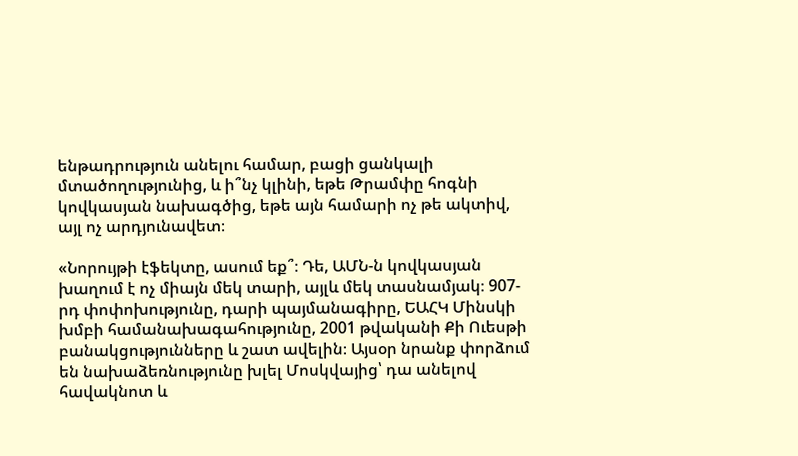ենթադրություն անելու համար, բացի ցանկալի մտածողությունից, և ի՞նչ կլինի, եթե Թրամփը հոգնի կովկասյան նախագծից, եթե այն համարի ոչ թե ակտիվ, այլ ոչ արդյունավետ։

«Նորույթի էֆեկտը, ասում եք՞։ Դե, ԱՄՆ-ն կովկասյան խաղում է ոչ միայն մեկ տարի, այլև մեկ տասնամյակ։ 907-րդ փոփոխությունը, դարի պայմանագիրը, ԵԱՀԿ Մինսկի խմբի համանախագահությունը, 2001 թվականի Քի Ուեսթի բանակցությունները և շատ ավելին։ Այսօր նրանք փորձում են նախաձեռնությունը խլել Մոսկվայից՝ դա անելով հավակնոտ և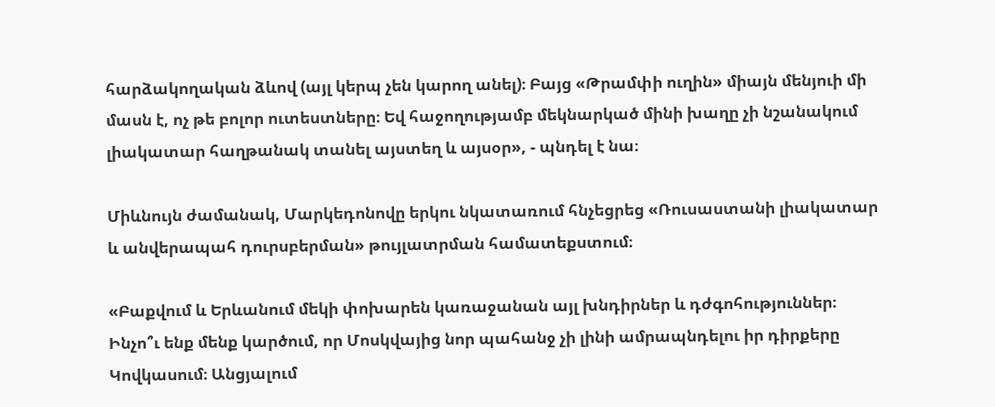հարձակողական ձևով (այլ կերպ չեն կարող անել)։ Բայց «Թրամփի ուղին» միայն մենյուի մի մասն է, ոչ թե բոլոր ուտեստները։ Եվ հաջողությամբ մեկնարկած մինի խաղը չի նշանակում լիակատար հաղթանակ տանել այստեղ և այսօր», - պնդել է նա։

Միևնույն ժամանակ, Մարկեդոնովը երկու նկատառում հնչեցրեց «Ռուսաստանի լիակատար և անվերապահ դուրսբերման» թույլատրման համատեքստում։

«Բաքվում և Երևանում մեկի փոխարեն կառաջանան այլ խնդիրներ և դժգոհություններ։ Ինչո՞ւ ենք մենք կարծում, որ Մոսկվայից նոր պահանջ չի լինի ամրապնդելու իր դիրքերը Կովկասում։ Անցյալում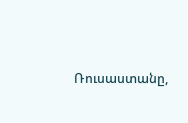Ռուսաստանը,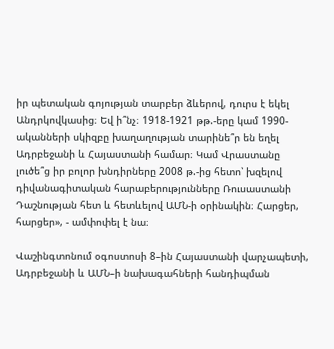իր պետական գոյության տարբեր ձևերով, դուրս է եկել Անդրկովկասից։ Եվ ի՞նչ։ 1918-1921 թթ.-երը կամ 1990-ականների սկիզբը խաղաղության տարինե՞ր են եղել Ադրբեջանի և Հայաստանի համար։ Կամ Վրաստանը լուծե՞ց իր բոլոր խնդիրները 2008 թ.-ից հետո՝ խզելով դիվանագիտական հարաբերությունները Ռուսաստանի Դաշնության հետ և հետևելով ԱՄՆ-ի օրինակին։ Հարցեր, հարցեր», - ամփոփել է նա։

Վաշինգտոնում օգոստոսի 8–ին Հայաստանի վարչապետի, Ադրբեջանի և ԱՄՆ–ի նախագահների հանդիպման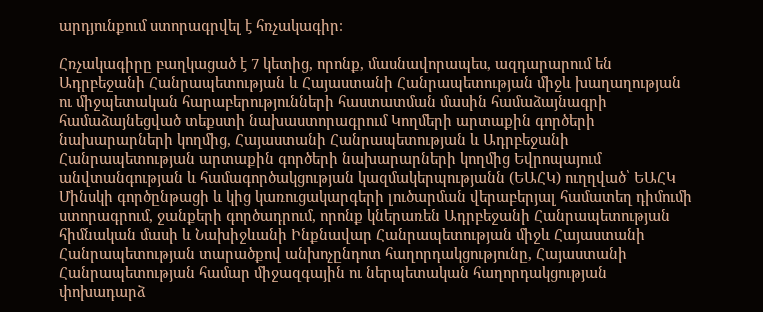արդյունքում ստորագրվել է հռչակագիր։

Հռչակագիրը բաղկացած է 7 կետից, որոնք, մասնավորապես, ազդարարում են Ադրբեջանի Հանրապետության և Հայաստանի Հանրապետության միջև խաղաղության ու միջպետական հարաբերությունների հաստատման մասին համաձայնագրի համաձայնեցված տեքստի նախաստորագրում Կողմերի արտաքին գործերի նախարարների կողմից, Հայաստանի Հանրապետության և Ադրբեջանի Հանրապետության արտաքին գործերի նախարարների կողմից Եվրոպայում անվտանգության և համագործակցության կազմակերպությանն (ԵԱՀԿ) ուղղված՝ ԵԱՀԿ Մինսկի գործընթացի և կից կառուցակարգերի լուծարման վերաբերյալ համատեղ դիմումի ստորագրում, ջանքերի գործադրում, որոնք կներառեն Ադրբեջանի Հանրապետության հիմնական մասի և Նախիջևանի Ինքնավար Հանրապետության միջև Հայաստանի Հանրապետության տարածքով անխոչընդոտ հաղորդակցությունը, Հայաստանի Հանրապետության համար միջազգային ու ներպետական հաղորդակցության փոխադարձ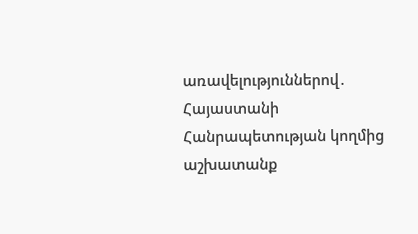առավելություններով․ Հայաստանի Հանրապետության կողմից աշխատանք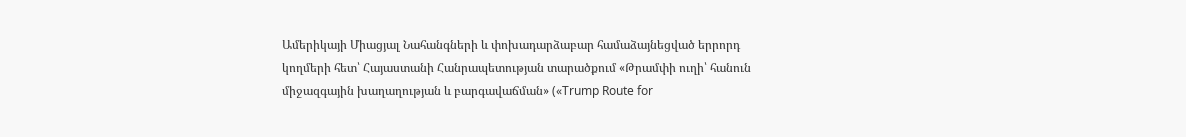Ամերիկայի Միացյալ Նահանգների և փոխադարձաբար համաձայնեցված երրորդ կողմերի հետ՝ Հայաստանի Հանրապետության տարածքում «Թրամփի ուղի՝ հանուն միջազգային խաղաղության և բարգավաճման» («Trump Route for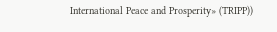International Peace and Prosperity» (TRIPP))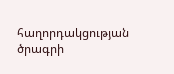հաղորդակցության ծրագրի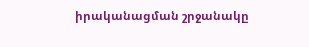իրականացման շրջանակը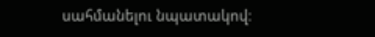սահմանելու նպատակով։